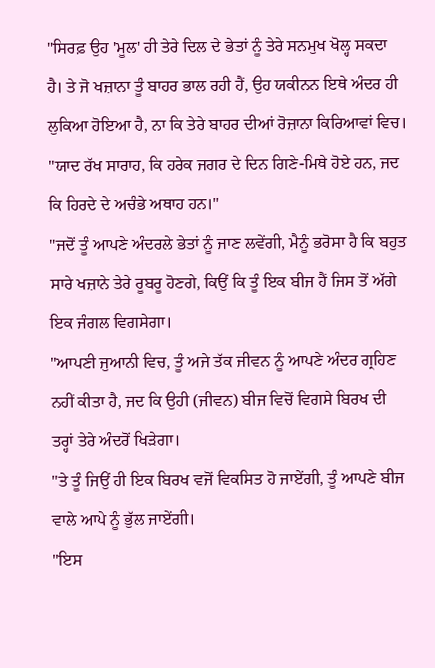"ਸਿਰਫ਼ ਉਹ 'ਮੂਲ' ਹੀ ਤੇਰੇ ਦਿਲ ਦੇ ਭੇਤਾਂ ਨੂੰ ਤੇਰੇ ਸਨਮੁਖ ਖੋਲ੍ਹ ਸਕਦਾ ਹੈ। ਤੇ ਜੋ ਖਜ਼ਾਨਾ ਤੂੰ ਬਾਹਰ ਭਾਲ ਰਹੀ ਹੈਂ, ਉਹ ਯਕੀਨਨ ਇਥੇ ਅੰਦਰ ਹੀ ਲੁਕਿਆ ਹੋਇਆ ਹੈ, ਨਾ ਕਿ ਤੇਰੇ ਬਾਹਰ ਦੀਆਂ ਰੋਜ਼ਾਨਾ ਕਿਰਿਆਵਾਂ ਵਿਚ।
"ਯਾਦ ਰੱਖ ਸਾਰਾਹ, ਕਿ ਹਰੇਕ ਜਗਰ ਦੇ ਦਿਨ ਗਿਣੇ-ਮਿਥੇ ਹੋਏ ਹਨ, ਜਦ ਕਿ ਹਿਰਦੇ ਦੇ ਅਚੰਭੇ ਅਥਾਹ ਹਨ।"
"ਜਦੋਂ ਤੂੰ ਆਪਣੇ ਅੰਦਰਲੇ ਭੇਤਾਂ ਨੂੰ ਜਾਣ ਲਵੇਂਗੀ, ਮੈਨੂੰ ਭਰੋਸਾ ਹੈ ਕਿ ਬਹੁਤ ਸਾਰੇ ਖਜ਼ਾਨੇ ਤੇਰੇ ਰੂਬਰੂ ਹੋਣਗੇ, ਕਿਉਂ ਕਿ ਤੂੰ ਇਕ ਬੀਜ ਹੈਂ ਜਿਸ ਤੋਂ ਅੱਗੇ ਇਕ ਜੰਗਲ ਵਿਗਸੇਗਾ।
"ਆਪਣੀ ਜੁਆਨੀ ਵਿਚ, ਤੂੰ ਅਜੇ ਤੱਕ ਜੀਵਨ ਨੂੰ ਆਪਣੇ ਅੰਦਰ ਗ੍ਰਹਿਣ ਨਹੀਂ ਕੀਤਾ ਹੈ, ਜਦ ਕਿ ਉਹੀ (ਜੀਵਨ) ਬੀਜ ਵਿਚੋਂ ਵਿਗਸੇ ਬਿਰਖ ਦੀ ਤਰ੍ਹਾਂ ਤੇਰੇ ਅੰਦਰੋਂ ਖਿੜੇਗਾ।
"ਤੇ ਤੂੰ ਜਿਉਂ ਹੀ ਇਕ ਬਿਰਖ ਵਜੋਂ ਵਿਕਸਿਤ ਹੋ ਜਾਏਂਗੀ, ਤੂੰ ਆਪਣੇ ਬੀਜ ਵਾਲੇ ਆਪੇ ਨੂੰ ਭੁੱਲ ਜਾਏਂਗੀ।
"ਇਸ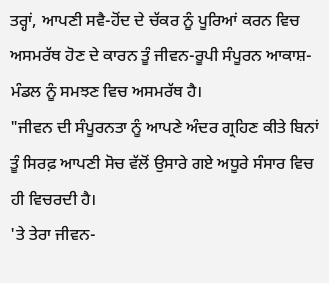ਤਰ੍ਹਾਂ, ਆਪਣੀ ਸਵੈ-ਹੋਂਦ ਦੇ ਚੱਕਰ ਨੂੰ ਪੂਰਿਆਂ ਕਰਨ ਵਿਚ ਅਸਮਰੱਥ ਹੋਣ ਦੇ ਕਾਰਨ ਤੂੰ ਜੀਵਨ-ਰੂਪੀ ਸੰਪੂਰਨ ਆਕਾਸ਼-ਮੰਡਲ ਨੂੰ ਸਮਝਣ ਵਿਚ ਅਸਮਰੱਥ ਹੈ।
"ਜੀਵਨ ਦੀ ਸੰਪੂਰਨਤਾ ਨੂੰ ਆਪਣੇ ਅੰਦਰ ਗ੍ਰਹਿਣ ਕੀਤੇ ਬਿਨਾਂ ਤੂੰ ਸਿਰਫ਼ ਆਪਣੀ ਸੋਚ ਵੱਲੋਂ ਉਸਾਰੇ ਗਏ ਅਧੂਰੇ ਸੰਸਾਰ ਵਿਚ ਹੀ ਵਿਚਰਦੀ ਹੈ।
'ਤੇ ਤੇਰਾ ਜੀਵਨ-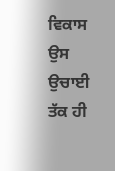ਵਿਕਾਸ ਉਸ ਉਚਾਈ ਤੱਕ ਹੀ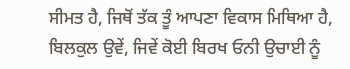ਸੀਮਤ ਹੈ, ਜਿਥੋਂ ਤੱਕ ਤੂੰ ਆਪਣਾ ਵਿਕਾਸ ਮਿਥਿਆ ਹੈ, ਬਿਲਕੁਲ ਉਵੇਂ, ਜਿਵੇਂ ਕੋਈ ਬਿਰਖ ਓਨੀ ਉਚਾਈ ਨੂੰ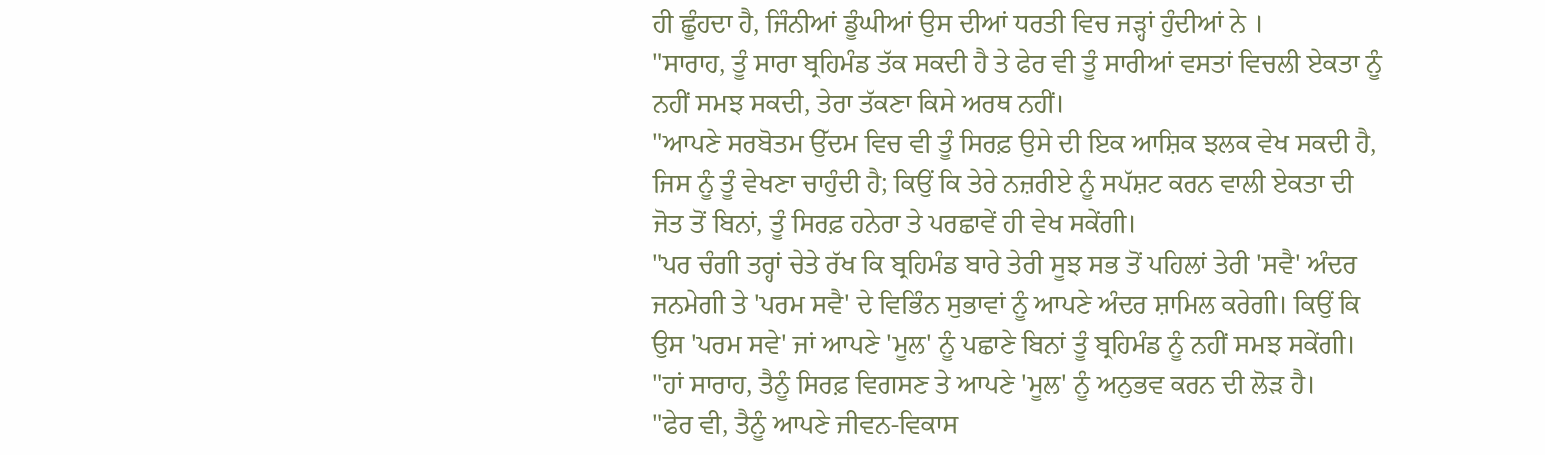ਹੀ ਛੂੰਹਦਾ ਹੈ, ਜਿੰਨੀਆਂ ਡੂੰਘੀਆਂ ਉਸ ਦੀਆਂ ਧਰਤੀ ਵਿਚ ਜੜ੍ਹਾਂ ਹੁੰਦੀਆਂ ਨੇ ।
"ਸਾਰਾਹ, ਤੂੰ ਸਾਰਾ ਬ੍ਰਹਿਮੰਡ ਤੱਕ ਸਕਦੀ ਹੈ ਤੇ ਫੇਰ ਵੀ ਤੂੰ ਸਾਰੀਆਂ ਵਸਤਾਂ ਵਿਚਲੀ ਏਕਤਾ ਨੂੰ ਨਹੀਂ ਸਮਝ ਸਕਦੀ, ਤੇਰਾ ਤੱਕਣਾ ਕਿਸੇ ਅਰਥ ਨਹੀਂ।
"ਆਪਣੇ ਸਰਬੋਤਮ ਉੱਦਮ ਵਿਚ ਵੀ ਤੂੰ ਸਿਰਫ਼ ਉਸੇ ਦੀ ਇਕ ਆਸ਼ਿਕ ਝਲਕ ਵੇਖ ਸਕਦੀ ਹੈ, ਜਿਸ ਨੂੰ ਤੂੰ ਵੇਖਣਾ ਚਾਹੁੰਦੀ ਹੈ; ਕਿਉਂ ਕਿ ਤੇਰੇ ਨਜ਼ਰੀਏ ਨੂੰ ਸਪੱਸ਼ਟ ਕਰਨ ਵਾਲੀ ਏਕਤਾ ਦੀ ਜੋਤ ਤੋਂ ਬਿਨਾਂ, ਤੂੰ ਸਿਰਫ਼ ਹਨੇਰਾ ਤੇ ਪਰਛਾਵੇਂ ਹੀ ਵੇਖ ਸਕੇਂਗੀ।
"ਪਰ ਚੰਗੀ ਤਰ੍ਹਾਂ ਚੇਤੇ ਰੱਖ ਕਿ ਬ੍ਰਹਿਮੰਡ ਬਾਰੇ ਤੇਰੀ ਸੂਝ ਸਭ ਤੋਂ ਪਹਿਲਾਂ ਤੇਰੀ 'ਸਵੈ' ਅੰਦਰ ਜਨਮੇਗੀ ਤੇ 'ਪਰਮ ਸਵੈ' ਦੇ ਵਿਭਿੰਨ ਸੁਭਾਵਾਂ ਨੂੰ ਆਪਣੇ ਅੰਦਰ ਸ਼ਾਮਿਲ ਕਰੇਗੀ। ਕਿਉਂ ਕਿ ਉਸ 'ਪਰਮ ਸਵੇ' ਜਾਂ ਆਪਣੇ 'ਮੂਲ' ਨੂੰ ਪਛਾਣੇ ਬਿਨਾਂ ਤੂੰ ਬ੍ਰਹਿਮੰਡ ਨੂੰ ਨਹੀਂ ਸਮਝ ਸਕੇਂਗੀ।
"ਹਾਂ ਸਾਰਾਹ, ਤੈਨੂੰ ਸਿਰਫ਼ ਵਿਗਸਣ ਤੇ ਆਪਣੇ 'ਮੂਲ' ਨੂੰ ਅਨੁਭਵ ਕਰਨ ਦੀ ਲੋੜ ਹੈ।
"ਫੇਰ ਵੀ, ਤੈਨੂੰ ਆਪਣੇ ਜੀਵਨ-ਵਿਕਾਸ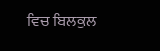ਵਿਚ ਬਿਲਕੁਲ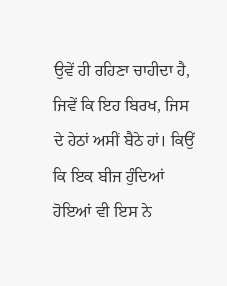ਉਵੇਂ ਹੀ ਰਹਿਣਾ ਚਾਹੀਦਾ ਹੈ, ਜਿਵੇਂ ਕਿ ਇਹ ਬਿਰਖ, ਜਿਸ ਦੇ ਹੇਠਾਂ ਅਸੀਂ ਬੈਠੇ ਹਾਂ। ਕਿਉਂ ਕਿ ਇਕ ਬੀਜ ਹੁੰਦਿਆਂ ਹੋਇਆਂ ਵੀ ਇਸ ਨੇ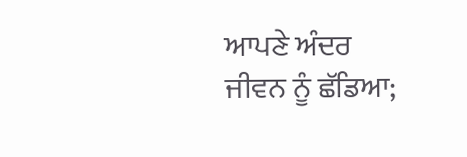ਆਪਣੇ ਅੰਦਰ ਜੀਵਨ ਨੂੰ ਛੱਡਿਆ;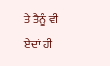ਤੇ ਤੈਨੂੰ ਵੀ ਏਦਾਂ ਹੀ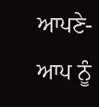ਆਪਣੇ- ਆਪ ਨੂੰ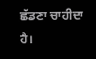ਛੱਡਣਾ ਚਾਹੀਦਾ ਹੈ।